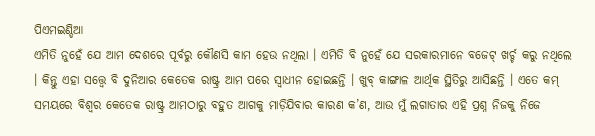ପିଏମଇଣ୍ଡିଆ
ଏମିତି ନୁହେଁ ଯେ ଆମ ଦେଶରେ ପୂର୍ବରୁ କୌଣସି କାମ ହେଉ ନଥିଲା । ଏମିତି ବି ନୁହେଁ ଯେ ସରକାରମାନେ ବଜେଟ୍ ଖର୍ଚ୍ଚ କରୁ ନଥିଲେ । କିନ୍ତୁ ଏହା ସତ୍ତ୍ୱେ ବି ଦୁନିଆର କେତେକ ରାଷ୍ଟ୍ର ଆମ ପରେ ସ୍ୱାଧୀନ ହୋଇଛନ୍ତି । ଖୁବ୍ କାଙ୍ଗାଳ ଆର୍ଥିକ ସ୍ଥିତିରୁ ଆସିଛନ୍ତି । ଏତେ କମ୍ ସମୟରେ ବିଶ୍ୱର କେତେକ ରାଷ୍ଟ୍ର ଆମଠାରୁ ବହୁତ ଆଗକୁ ମାଡ଼ିଯିବାର କାରଣ କ’ଣ, ଆଉ ମୁଁ ଲଗାତାର ଏହି ପ୍ରଶ୍ନ ନିଜକୁ ନିଜେ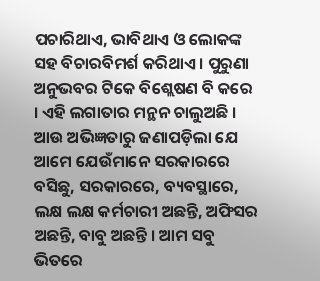ପଚାରିଥାଏ, ଭାବିଥାଏ ଓ ଲୋକଙ୍କ ସହ ବିଚାରବିମର୍ଶ କରିଥାଏ । ପୁରୁଣା ଅନୁଭବର ଟିକେ ବିଶ୍ଲେଷଣ ବି କରେ । ଏହି ଲଗାତାର ମନ୍ଥନ ଚାଲୁଅଛି । ଆଉ ଅଭିଜ୍ଞତାରୁ ଜଣାପଡ଼ିଲା ଯେ ଆମେ ଯେଉଁମାନେ ସରକାରରେ ବସିଛୁ, ସରକାରରେ, ବ୍ୟବସ୍ଥାରେ, ଲକ୍ଷ ଲକ୍ଷ କର୍ମଚାରୀ ଅଛନ୍ତି, ଅଫିସର ଅଛନ୍ତି, ବାବୁ ଅଛନ୍ତି । ଆମ ସବୁ ଭିତରେ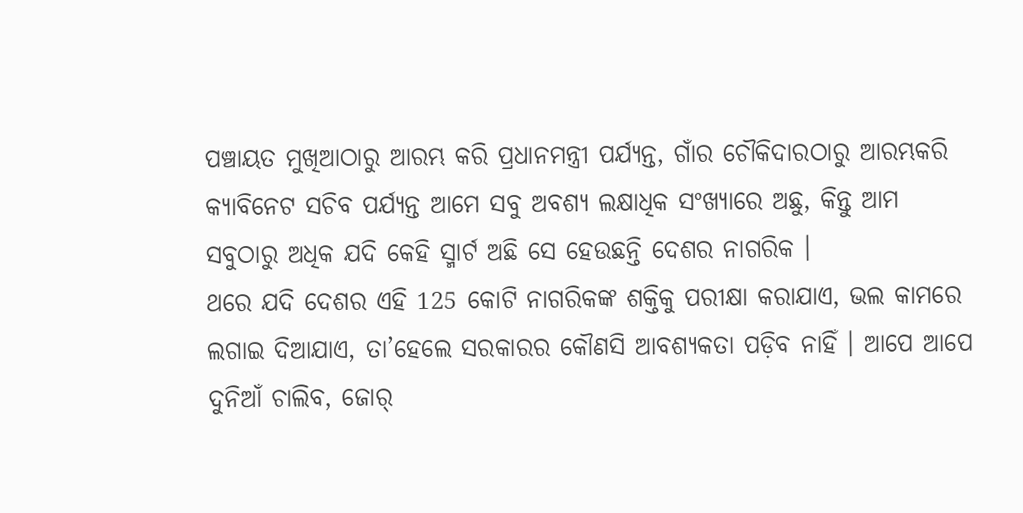ପଞ୍ଚାୟତ ମୁଖିଆଠାରୁ ଆରମ୍ଭ କରି ପ୍ରଧାନମନ୍ତ୍ରୀ ପର୍ଯ୍ୟନ୍ତ, ଗାଁର ଚୌକିଦାରଠାରୁ ଆରମ୍ଭକରି କ୍ୟାବିନେଟ ସଚିବ ପର୍ଯ୍ୟନ୍ତ ଆମେ ସବୁ ଅବଶ୍ୟ ଲକ୍ଷାଧିକ ସଂଖ୍ୟାରେ ଅଛୁ, କିନ୍ତୁ ଆମ ସବୁଠାରୁ ଅଧିକ ଯଦି କେହି ସ୍ମାର୍ଟ ଅଛି ସେ ହେଉଛନ୍ତି ଦେଶର ନାଗରିକ ।
ଥରେ ଯଦି ଦେଶର ଏହି 125 କୋଟି ନାଗରିକଙ୍କ ଶକ୍ତିକୁ ପରୀକ୍ଷା କରାଯାଏ, ଭଲ କାମରେ ଲଗାଇ ଦିଆଯାଏ, ତା’ହେଲେ ସରକାରର କୌଣସି ଆବଶ୍ୟକତା ପଡ଼ିବ ନାହିଁ । ଆପେ ଆପେ ଦୁନିଆଁ ଚାଲିବ, ଜୋର୍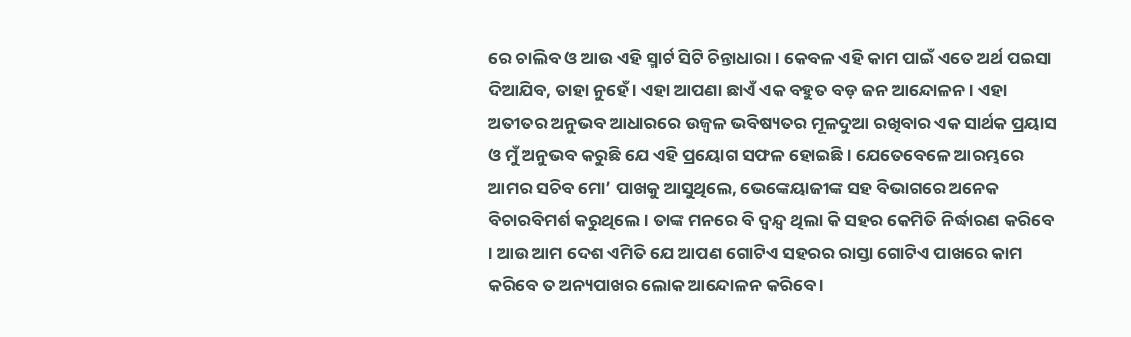ରେ ଚାଲିବ ଓ ଆଉ ଏହି ସ୍ମାର୍ଟ ସିଟି ଚିନ୍ତାଧାରା । କେବଳ ଏହି କାମ ପାଇଁ ଏତେ ଅର୍ଥ ପଇସା ଦିଆଯିବ, ତାହା ନୁହେଁ । ଏହା ଆପଣା ଛାଏଁ ଏକ ବହୁତ ବଡ଼ ଜନ ଆନ୍ଦୋଳନ । ଏହା ଅତୀତର ଅନୁଭବ ଆଧାରରେ ଉଜ୍ୱଳ ଭବିଷ୍ୟତର ମୂଳଦୁଆ ରଖିବାର ଏକ ସାର୍ଥକ ପ୍ରୟାସ ଓ ମୁଁ ଅନୁଭବ କରୁଛି ଯେ ଏହି ପ୍ରୟୋଗ ସଫଳ ହୋଇଛି । ଯେତେବେଳେ ଆରମ୍ଭରେ ଆମର ସଚିବ ମୋ’ ପାଖକୁ ଆସୁଥିଲେ, ଭେଙ୍କେୟାଜୀଙ୍କ ସହ ବିଭାଗରେ ଅନେକ ବିଚାରବିମର୍ଶ କରୁଥିଲେ । ତାଙ୍କ ମନରେ ବି ଦ୍ୱନ୍ଦ୍ୱ ଥିଲା କି ସହର କେମିତି ନିର୍ଦ୍ଧାରଣ କରିବେ । ଆଉ ଆମ ଦେଶ ଏମିତି ଯେ ଆପଣ ଗୋଟିଏ ସହରର ରାସ୍ତା ଗୋଟିଏ ପାଖରେ କାମ କରିବେ ତ ଅନ୍ୟପାଖର ଲୋକ ଆନ୍ଦୋଳନ କରିବେ ।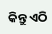କିନ୍ତୁ ଏଠି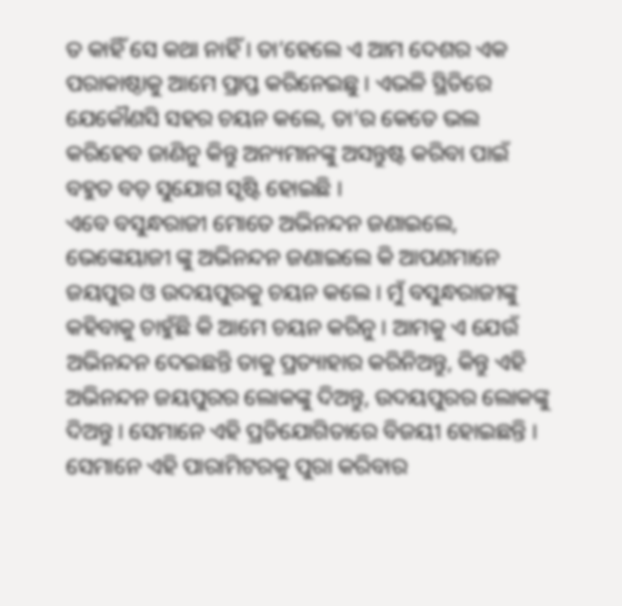ତ କାହିଁ ସେ କଥା ନାହିଁ । ତା’ହେଲେ ଏ ଆମ ଦେଶର ଏକ ପରାକାଷ୍ଠାକୁ ଆମେ ପ୍ରାପ୍ତ କରିନେଇଛୁ । ଏଭଳି ସ୍ଥିତିରେ ଯେକୌଣସି ସହର ଚୟନ କଲେ, ତା’ର କେତେ ଭଲ କରିହେବ ଜାଣିନୁ କିନ୍ତୁ ଅନ୍ୟମାନଙ୍କୁ ଅସନ୍ତୁଷ୍ଟ କରିବା ପାଇଁ ବହୁତ ବଡ଼ ସୁଯୋଗ ସୃଷ୍ଟି ହୋଇଛି ।
ଏବେ ବସୁନ୍ଧରାଜୀ ମୋତେ ଅଭିନନ୍ଦନ ଜଣାଇଲେ, ଭେଙ୍କେୟାଜୀ ଙ୍କୁ ଅଭିନନ୍ଦନ ଜଣାଇଲେ କି ଆପଣମାନେ ଜୟପୁର ଓ ଉଦୟପୁରକୁ ଚୟନ କଲେ । ମୁଁ ବସୁନ୍ଧରାଜୀଙ୍କୁ କହିବାକୁ ଚାହୁଁଛି କି ଆମେ ଚୟନ କରିନୁ । ଆମକୁ ଏ ଯେଉଁ ଅଭିନନ୍ଦନ ଦେଇଛନ୍ତି ତାକୁ ପ୍ରତ୍ୟାହାର କରିନିଅନ୍ତୁ, କିନ୍ତୁ ଏହି ଅଭିନନ୍ଦନ ଜୟପୁରର ଲୋକଙ୍କୁ ଦିଅନ୍ତୁ, ଉଦୟପୁରର ଲୋକଙ୍କୁ ଦିଅନ୍ତୁ । ସେମାନେ ଏହି ପ୍ରତିଯୋଗିତାରେ ବିଜୟୀ ହୋଇଛନ୍ତି । ସେମାନେ ଏହି ପାରାମିଟରକୁ ପୁରା କରିବାର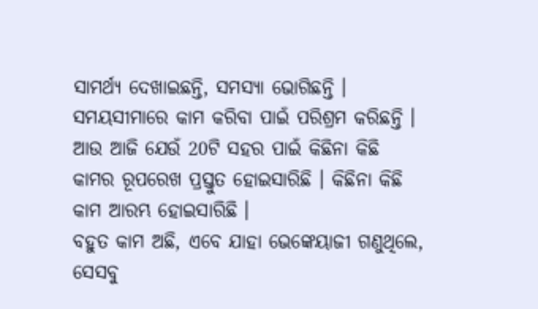ସାମର୍ଥ୍ୟ ଦେଖାଇଛନ୍ତି, ସମସ୍ୟା ଭୋଗିଛନ୍ତି । ସମୟସୀମାରେ କାମ କରିବା ପାଇଁ ପରିଶ୍ରମ କରିଛନ୍ତି । ଆଉ ଆଜି ଯେଉଁ 20ଟି ସହର ପାଇଁ କିଛିନା କିଛି କାମର ରୂପରେଖ ପ୍ରସ୍ତୁତ ହୋଇସାରିଛି । କିଛିନା କିଛି କାମ ଆରମ୍ଭ ହୋଇସାରିଛି ।
ବହୁତ କାମ ଅଛି, ଏବେ ଯାହା ଭେଙ୍କେୟାଜୀ ଗଣୁଥିଲେ, ସେସବୁ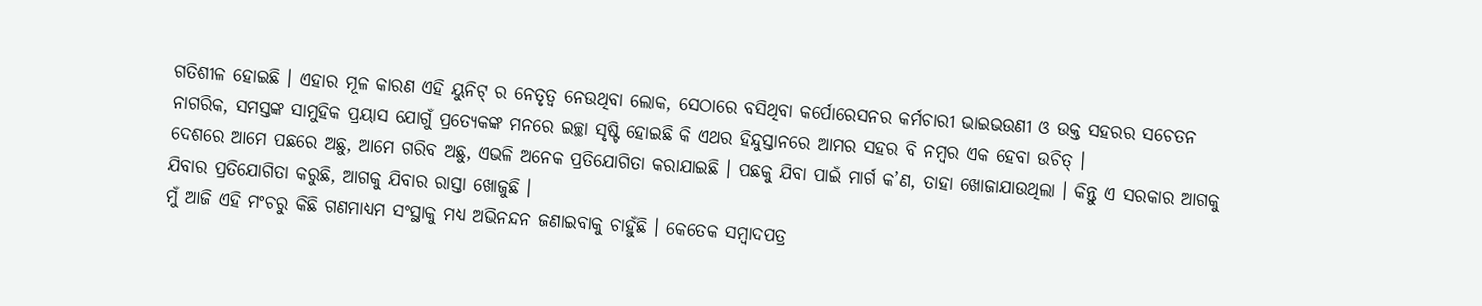ଗତିଶୀଳ ହୋଇଛି । ଏହାର ମୂଳ କାରଣ ଏହି ୟୁନିଟ୍ ର ନେତୃତ୍ୱ ନେଉଥିବା ଲୋକ, ସେଠାରେ ବସିଥିବା କର୍ପୋରେସନର କର୍ମଚାରୀ ଭାଇଭଉଣୀ ଓ ଉକ୍ତ ସହରର ସଚେତନ ନାଗରିକ, ସମସ୍ତଙ୍କ ସାମୁହିକ ପ୍ରୟାସ ଯୋଗୁଁ ପ୍ରତ୍ୟେକଙ୍କ ମନରେ ଇଚ୍ଛା ସୃଷ୍ଟି ହୋଇଛି କି ଏଥର ହିନ୍ଦୁସ୍ତାନରେ ଆମର ସହର ବି ନମ୍ବର ଏକ ହେବା ଉଚିତ୍ ।
ଦେଶରେ ଆମେ ପଛରେ ଅଛୁ, ଆମେ ଗରିବ ଅଛୁ, ଏଭଳି ଅନେକ ପ୍ରତିଯୋଗିତା କରାଯାଇଛି । ପଛକୁ ଯିବା ପାଇଁ ମାର୍ଗ କ’ଣ, ତାହା ଖୋଜାଯାଉଥିଲା । କିନ୍ତୁ ଏ ସରକାର ଆଗକୁ ଯିବାର ପ୍ରତିଯୋଗିତା କରୁଛି, ଆଗକୁ ଯିବାର ରାସ୍ତା ଖୋଜୁଛି ।
ମୁଁ ଆଜି ଏହି ମଂଚରୁ କିଛି ଗଣମାଧ୍ୟମ ସଂସ୍ଥାକୁ ମଧ୍ୟ ଅଭିନନ୍ଦନ ଜଣାଇବାକୁ ଚାହୁଁଛି । କେତେକ ସମ୍ବାଦପତ୍ର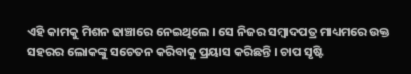ଏହି କାମକୁ ମିଶନ ଢାଞ୍ଚାରେ ନେଇଥିଲେ । ସେ ନିଜର ସମ୍ବାଦପତ୍ର ମାଧ୍ୟମରେ ଉକ୍ତ ସହରର ଲୋକଙ୍କୁ ସଚେତନ କରିବାକୁ ପ୍ରୟାସ କରିଛନ୍ତି । ଚାପ ସୃଷ୍ଟି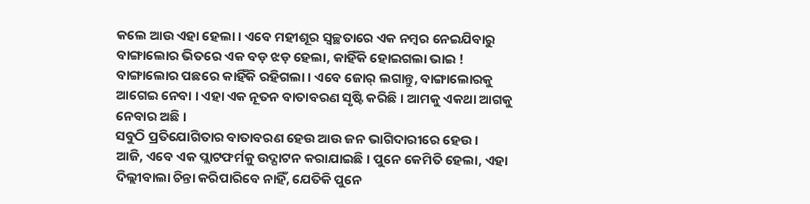କଲେ ଆଉ ଏହା ହେଲା । ଏବେ ମହୀଶୂର ସ୍ୱଚ୍ଛତାରେ ଏକ ନମ୍ବର ନେଇଯିବାରୁ ବାଙ୍ଗାଲୋର ଭିତରେ ଏକ ବଡ଼ ଝଡ଼ ହେଲା, କାହିଁକି ହୋଇଗଲା ଭାଇ ! ବାଙ୍ଗାଲୋର ପଛରେ କାହିଁକି ରହିଗଲା । ଏବେ ଜୋର୍ ଲଗାନ୍ତୁ, ବାଙ୍ଗାଲୋରକୁ ଆଗେଇ ନେବା । ଏହା ଏକ ନୂତନ ବାତାବରଣ ସୃଷ୍ଟି କରିଛି । ଆମକୁ ଏକଥା ଆଗକୁ ନେବାର ଅଛି ।
ସବୁଠି ପ୍ରତିଯୋଗିତାର ବାତାବରଣ ହେଉ ଆଉ ଜନ ଭାଗିଦାରୀରେ ହେଉ ।
ଆଜି, ଏବେ ଏକ ପ୍ଲାଟଫର୍ମକୁ ଉଦ୍ଘାଟନ କରାଯାଇଛି । ପୁନେ କେମିତି ହେଲା, ଏହା ଦିଲ୍ଲୀବାଲା ଚିନ୍ତା କରିପାରିବେ ନାହିଁ, ଯେତିକି ପୁନେ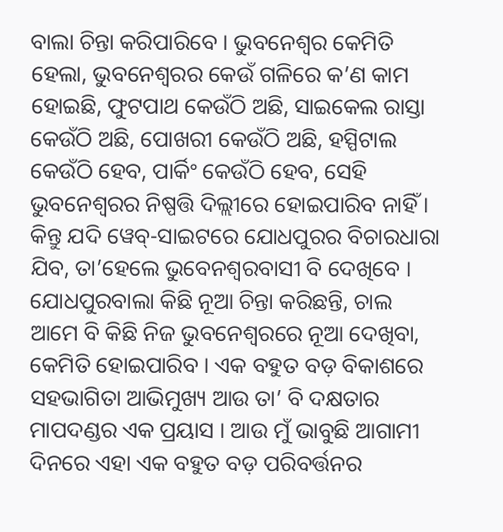ବାଲା ଚିନ୍ତା କରିପାରିବେ । ଭୁବନେଶ୍ୱର କେମିତି ହେଲା, ଭୁବନେଶ୍ୱରର କେଉଁ ଗଳିରେ କ’ଣ କାମ ହୋଇଛି, ଫୁଟପାଥ କେଉଁଠି ଅଛି, ସାଇକେଲ ରାସ୍ତା କେଉଁଠି ଅଛି, ପୋଖରୀ କେଉଁଠି ଅଛି, ହସ୍ପିଟାଲ କେଉଁଠି ହେବ, ପାର୍କିଂ କେଉଁଠି ହେବ, ସେହି ଭୁବନେଶ୍ୱରର ନିଷ୍ପତ୍ତି ଦିଲ୍ଲୀରେ ହୋଇପାରିବ ନାହିଁ । କିନ୍ତୁ ଯଦି ୱେବ୍-ସାଇଟରେ ଯୋଧପୁରର ବିଚାରଧାରା ଯିବ, ତା’ହେଲେ ଭୁବେନଶ୍ୱରବାସୀ ବି ଦେଖିବେ । ଯୋଧପୁରବାଲା କିଛି ନୂଆ ଚିନ୍ତା କରିଛନ୍ତି, ଚାଲ ଆମେ ବି କିଛି ନିଜ ଭୁବନେଶ୍ୱରରେ ନୂଆ ଦେଖିବା, କେମିତି ହୋଇପାରିବ । ଏକ ବହୁତ ବଡ଼ ବିକାଶରେ ସହଭାଗିତା ଆଭିମୁଖ୍ୟ ଆଉ ତା’ ବି ଦକ୍ଷତାର ମାପଦଣ୍ଡର ଏକ ପ୍ରୟାସ । ଆଉ ମୁଁ ଭାବୁଛି ଆଗାମୀ ଦିନରେ ଏହା ଏକ ବହୁତ ବଡ଼ ପରିବର୍ତ୍ତନର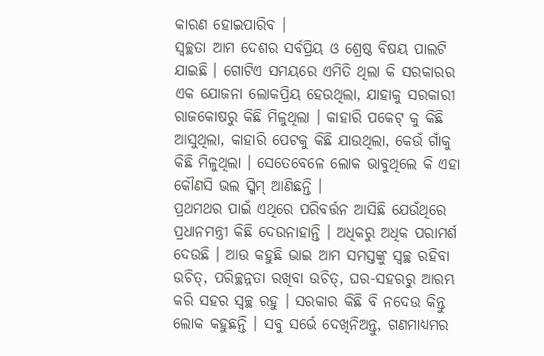କାରଣ ହୋଇପାରିବ ।
ସ୍ୱଚ୍ଛତା ଆମ ଦେଶର ସର୍ବପ୍ରିୟ ଓ ଶ୍ରେଷ୍ଠ ବିଷୟ ପାଲଟି ଯାଇଛି । ଗୋଟିଏ ସମୟରେ ଏମିତି ଥିଲା କି ସରକାରର ଏକ ଯୋଜନା ଲୋକପ୍ରିୟ ହେଉଥିଲା, ଯାହାକୁ ସରକାରୀ ରାଜକୋଷରୁ କିଛି ମିଳୁଥିଲା । କାହାରି ପକେଟ୍ କୁ କିଛି ଆସୁଥିଲା, କାହାରି ପେଟକୁ କିଛି ଯାଉଥିଲା, କେଉଁ ଗାଁକୁ କିଛି ମିଳୁଥିଲା । ସେତେବେଳେ ଲୋକ ଭାବୁଥିଲେ କି ଏହା କୌଣସି ଭଲ ସ୍କିମ୍ ଆଣିଛନ୍ତି ।
ପ୍ରଥମଥର ପାଇଁ ଏଥିରେ ପରିବର୍ତ୍ତନ ଆସିଛି ଯେଉଁଥିରେ ପ୍ରଧାନମନ୍ତ୍ରୀ କିଛି ଦେଉନାହାନ୍ତି । ଅଧିକରୁ ଅଧିକ ପରାମର୍ଶ ଦେଉଛି । ଆଉ କହୁଛି ଭାଇ ଆମ ସମସ୍ତଙ୍କୁ ସ୍ୱଚ୍ଛ ରହିବା ଉଚିତ୍, ପରିଚ୍ଛନ୍ନତା ରଖିବା ଉଚିତ୍, ଘର-ସହରରୁ ଆରମ୍ଭ କରି ସହର ସ୍ୱଚ୍ଛ ରହୁ । ସରକାର କିଛି ବି ନଦେଉ କିନ୍ତୁ ଲୋକ କହୁଛନ୍ତି । ସବୁ ସର୍ଭେ ଦେଖିନିଅନ୍ତୁ, ଗଣମାଧ୍ୟମର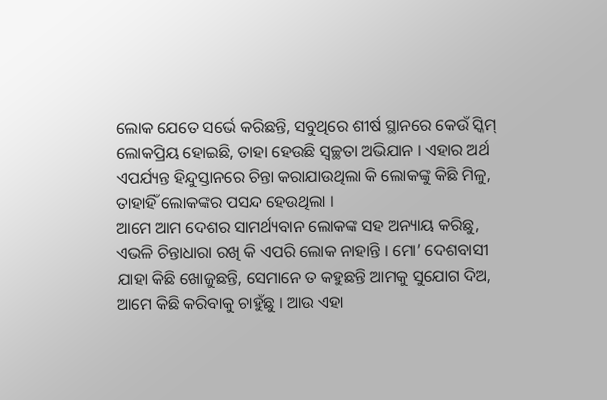ଲୋକ ଯେତେ ସର୍ଭେ କରିଛନ୍ତି, ସବୁଥିରେ ଶୀର୍ଷ ସ୍ଥାନରେ କେଉଁ ସ୍କିମ୍ ଲୋକପ୍ରିୟ ହୋଇଛି, ତାହା ହେଉଛି ସ୍ୱଚ୍ଛତା ଅଭିଯାନ । ଏହାର ଅର୍ଥ ଏପର୍ଯ୍ୟନ୍ତ ହିନ୍ଦୁସ୍ତାନରେ ଚିନ୍ତା କରାଯାଉଥିଲା କି ଲୋକଙ୍କୁ କିଛି ମିଳୁ, ତାହାହିଁ ଲୋକଙ୍କର ପସନ୍ଦ ହେଉଥିଲା ।
ଆମେ ଆମ ଦେଶର ସାମର୍ଥ୍ୟବାନ ଲୋକଙ୍କ ସହ ଅନ୍ୟାୟ କରିଛୁ, ଏଭଳି ଚିନ୍ତାଧାରା ରଖି କି ଏପରି ଲୋକ ନାହାନ୍ତି । ମୋ’ ଦେଶବାସୀ ଯାହା କିଛି ଖୋଜୁଛନ୍ତି, ସେମାନେ ତ କହୁଛନ୍ତି ଆମକୁ ସୁଯୋଗ ଦିଅ, ଆମେ କିଛି କରିବାକୁ ଚାହୁଁଛୁ । ଆଉ ଏହା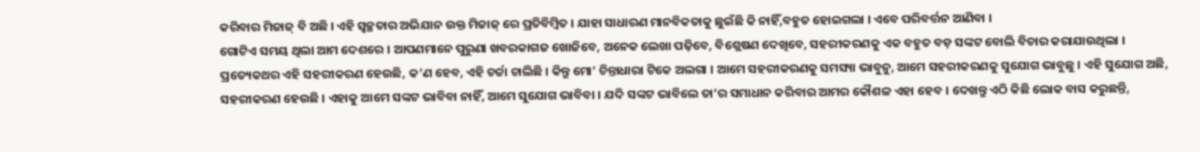କରିବାର ମିଜାଜ୍ ବି ଅଛି । ଏହି ସ୍ୱଚ୍ଛତାର ଅଭିଯାନ ଉକ୍ତ ମିଜାଜ୍ ରେ ପ୍ରତିବିମ୍ବିତ । ଯାହା ସାଧାରଣ ମାନବିକତାକୁ ଛୁଇଁଛି କି ନାହିଁ,ବହୁତ ହୋଇଗଲା । ଏବେ ପରିବର୍ତ୍ତନ ଆଣିବା ।
ଗୋଟିଏ ସମୟ ଥିଲା ଆମ ଦେଶରେ । ଆପଣମାନେ ପୁରୁଣା ଖବରକାଗଜ ଖୋଜିବେ, ଅନେକ ଲେଖା ପଢ଼ିବେ, ବିଶ୍ଲେଷଣ ଦେଖିବେ, ସହରୀକରଣକୁ ଏକ ବହୁତ ବଡ଼ ସଙ୍କଟ ବୋଲି ବିଚାର କରାଯାଉଥିଲା । ପ୍ରତ୍ୟେକଥର ଏହି ସହରୀକରଣ ହେଉଛି, କ’ଣ ହେବ, ଏହି ଚର୍ଚ୍ଚା ଚାଲିଛି । କିନ୍ତୁ ମୋ’ ଚିନ୍ତାଧାରା ଟିକେ ଅଲଗା । ଆମେ ସହରୀକରଣକୁ ସମସ୍ୟା ଭାବୁନୁ, ଆମେ ସହରୀକରଣକୁ ସୁଯୋଗ ଭାବୁଛୁ । ଏହି ସୁଯୋଗ ଅଛି, ସହରୀକରଣ ହେଉଛି । ଏହାକୁ ଆମେ ସଙ୍କଟ ଭାବିବା ନାହିଁ, ଆମେ ସୁଯୋଗ ଭାବିବା । ଯଦି ସଙ୍କଟ ଭାବିଲେ ତା’ର ସମାଧାନ କରିବାର ଆମର କୌଶଳ ଏହା ହେବ । ଦେଖନ୍ତୁ ଏଠି କିଛି ଲୋକ ବାସ କରୁଛନ୍ତି,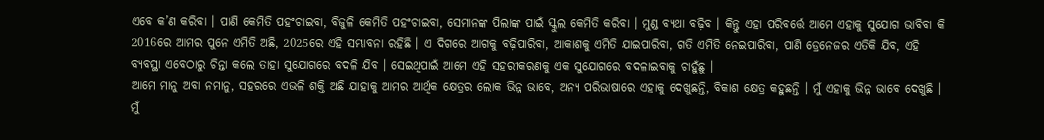ଏବେ କ’ଣ କରିବା । ପାଣି କେମିତି ପହଂଚାଇବା, ବିଜୁଳି କେମିତି ପହଂଚାଇବା, ସେମାନଙ୍କ ପିଲାଙ୍କ ପାଇଁ ସ୍କୁଲ କେମିତି କରିବା । ମୁଣ୍ଡ ବ୍ୟଥା ବଢ଼ିବ । କିନ୍ତୁ ଏହା ପରିବର୍ତ୍ତେ ଆମେ ଏହାକୁ ସୁଯୋଗ ଭାବିବା କି 2016ରେ ଆମର ପୁନେ ଏମିତି ଅଛି, 2025ରେ ଏହି ସମ୍ଭାବନା ରହିଛି । ଏ ଦିଗରେ ଆଗକୁ ବଢ଼ିପାରିବା, ଆକାଶକୁ ଏମିତି ଯାଇପାରିବା, ଗତି ଏମିତି ନେଇପାରିବା, ପାଣି ଡ୍ରେନେଜର ଏତିକି ଯିବ, ଏହି ବ୍ୟବସ୍ଥା ଏବେଠାରୁ ଚିନ୍ତା କଲେ ତାହା ସୁଯୋଗରେ ବଦଳି ଯିବ । ସେଇଥିପାଇଁ ଆମେ ଏହି ସହରୀକରଣକୁ ଏକ ସୁଯୋଗରେ ବଦଳାଇବାକୁ ଚାହୁଁଛୁ ।
ଆମେ ମାନୁ ଅବା ନମାନୁ, ସହରରେ ଏଭଳି ଶକ୍ତି ଅଛି ଯାହାକୁ ଆମର ଆର୍ଥିକ କ୍ଷେତ୍ରର ଲୋକ ଭିନ୍ନ ଭାବେ, ଅନ୍ୟ ପରିଭାଷାରେ ଏହାକୁ ଦେଖୁଛନ୍ତି, ବିକାଶ କ୍ଷେତ୍ର କହୁଛନ୍ତି । ମୁଁ ଏହାକୁ ଭିନ୍ନ ଭାବେ ଦେଖୁଛି । ମୁଁ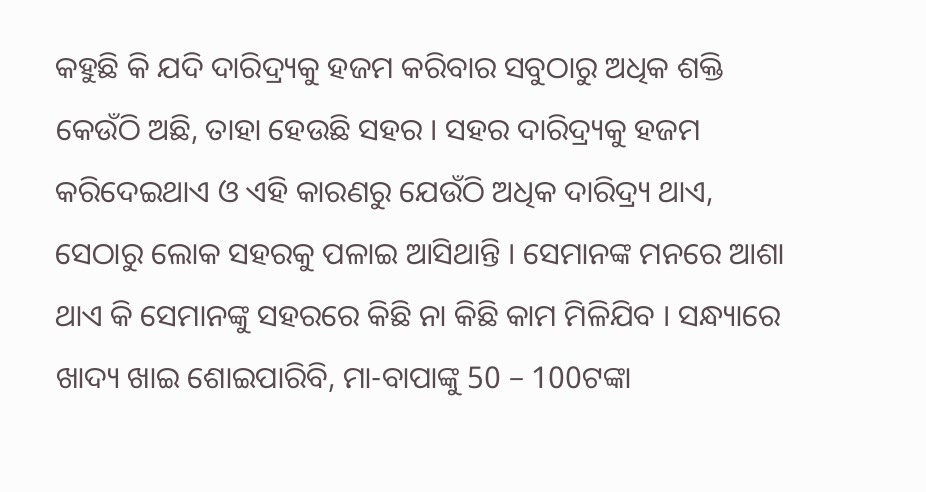କହୁଛି କି ଯଦି ଦାରିଦ୍ର୍ୟକୁ ହଜମ କରିବାର ସବୁଠାରୁ ଅଧିକ ଶକ୍ତି କେଉଁଠି ଅଛି, ତାହା ହେଉଛି ସହର । ସହର ଦାରିଦ୍ର୍ୟକୁ ହଜମ କରିଦେଇଥାଏ ଓ ଏହି କାରଣରୁ ଯେଉଁଠି ଅଧିକ ଦାରିଦ୍ର୍ୟ ଥାଏ, ସେଠାରୁ ଲୋକ ସହରକୁ ପଳାଇ ଆସିଥାନ୍ତି । ସେମାନଙ୍କ ମନରେ ଆଶା ଥାଏ କି ସେମାନଙ୍କୁ ସହରରେ କିଛି ନା କିଛି କାମ ମିଳିଯିବ । ସନ୍ଧ୍ୟାରେ ଖାଦ୍ୟ ଖାଇ ଶୋଇପାରିବି, ମା-ବାପାଙ୍କୁ 50 – 100ଟଙ୍କା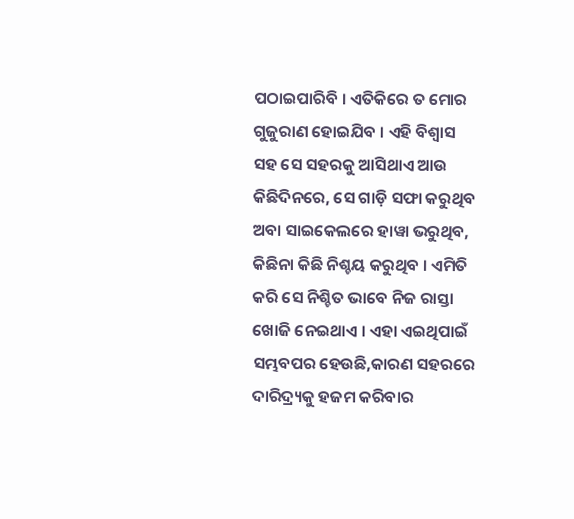ପଠାଇପାରିବି । ଏତିକିରେ ତ ମୋର ଗୁଜୁରାଣ ହୋଇଯିବ । ଏହି ବିଶ୍ୱାସ ସହ ସେ ସହରକୁ ଆସିଥାଏ ଆଉ କିଛିଦିନରେ, ସେ ଗାଡ଼ି ସଫା କରୁଥିବ ଅବା ସାଇକେଲରେ ହାୱା ଭରୁଥିବ, କିଛିନା କିଛି ନିଶ୍ଚୟ କରୁଥିବ । ଏମିତି କରି ସେ ନିଶ୍ଚିତ ଭାବେ ନିଜ ରାସ୍ତା ଖୋଜି ନେଇଥାଏ । ଏହା ଏଇଥିପାଇଁ ସମ୍ଭବପର ହେଉଛି,କାରଣ ସହରରେ ଦାରିଦ୍ର୍ୟକୁ ହଜମ କରିବାର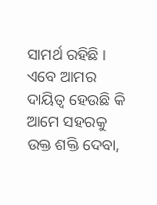ସାମର୍ଥ ରହିଛି । ଏବେ ଆମର ଦାୟିତ୍ୱ ହେଉଛି କି ଆମେ ସହରକୁ ଉକ୍ତ ଶକ୍ତି ଦେବା,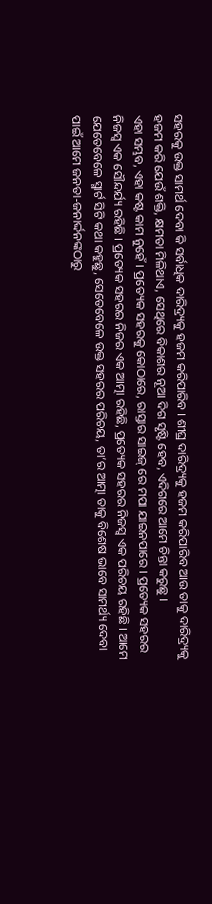ସହରକୁ ଉକ୍ତ ସାମର୍ଥ ଦେବା କି ସର୍ବାଧିକ ଦାରିଦ୍ର୍ୟକୁ ହଜମ କରିପାରିବ । ଶୀଘ୍ର ଦାରିଦ୍ର୍ୟକୁ ହଜମ କରିପାରିବ ଆଉ ତାକୁ ଦାରିଦ୍ର୍ୟକୁ ହଜମ କରି ଯେଉଁ ଶକ୍ତି, କ୍ଷମତା ମିଳିଥାଏ, ସେଥିରେ ବିକାଶର ନୂଆ ଦିଗ ସୃଷ୍ଟି ହେବ, ଏଦିଗରେ ଆମେ ଚିନ୍ତା କରୁଛୁ ।
ଏହା ସମ୍ଭବ, ଏହା କଷ୍ଟ କାମ ନୁହେଁ । ପ୍ରତ୍ୟେକ ସହରକୁ କୋଠାରେ, ରାସ୍ତାର ସାଇଜ୍ ରେ ମପା ଯାଇନପାରେ । ପ୍ରତ୍ୟେକ ସହରର ନିଜସ୍ୱ ଏକ ସୌନ୍ଦର୍ଯ୍ୟ ରହିଛି । ପ୍ରତ୍ୟେକ ସହରର ନିଜର ଏକ ଆତ୍ମା ରହିଛି, ପ୍ରତ୍ୟେକ ସହରର ନିଜସ୍ୱ ଏକ ପରିଚୟ ରହିଛି । ଆମେ ଯେତେବେଳେ ସ୍ମାର୍ଟ ସିଟି କଥା କହୁଛୁ, ସେତେବେଳେ ଉକ୍ତ ସହରର ପରିଚୟ, ତା’ର ଆତ୍ମା ତାକୁ ବିଶେଷ ଭାବେ ସାମର୍ଥ୍ୟ ଦେବା ପାଇଁ ଆମେ ଜନତା-ଜନାର୍ଦ୍ଦନଙ୍କଠାରୁ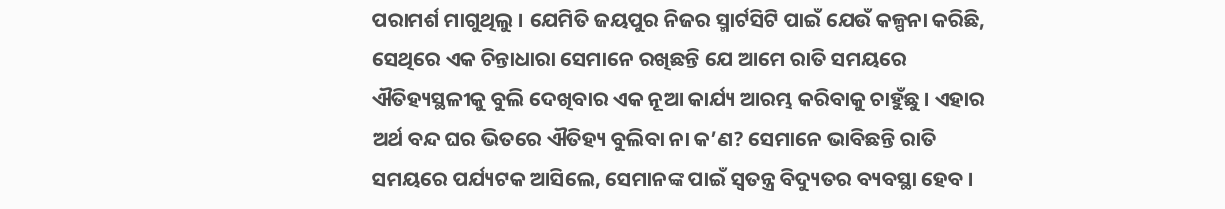ପରାମର୍ଶ ମାଗୁଥିଲୁ । ଯେମିତି ଜୟପୁର ନିଜର ସ୍ମାର୍ଟସିଟି ପାଇଁ ଯେଉଁ କଳ୍ପନା କରିଛି, ସେଥିରେ ଏକ ଚିନ୍ତାଧାରା ସେମାନେ ରଖିଛନ୍ତି ଯେ ଆମେ ରାତି ସମୟରେ ଐତିହ୍ୟସ୍ଥଳୀକୁ ବୁଲି ଦେଖିବାର ଏକ ନୂଆ କାର୍ଯ୍ୟ ଆରମ୍ଭ କରିବାକୁ ଚାହୁଁଛୁ । ଏହାର ଅର୍ଥ ବନ୍ଦ ଘର ଭିତରେ ଐତିହ୍ୟ ବୁଲିବା ନା କ’ଣ? ସେମାନେ ଭାବିଛନ୍ତି ରାତି ସମୟରେ ପର୍ଯ୍ୟଟକ ଆସିଲେ, ସେମାନଙ୍କ ପାଇଁ ସ୍ୱତନ୍ତ୍ର ବିଦ୍ୟୁତର ବ୍ୟବସ୍ଥା ହେବ ।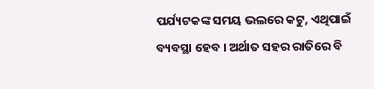ପର୍ଯ୍ୟଟକଙ୍କ ସମୟ ଭଲରେ କଟୁ, ଏଥିପାଇଁ ବ୍ୟବସ୍ଥା ହେବ । ଅର୍ଥାତ ସହର ରାତିରେ ବି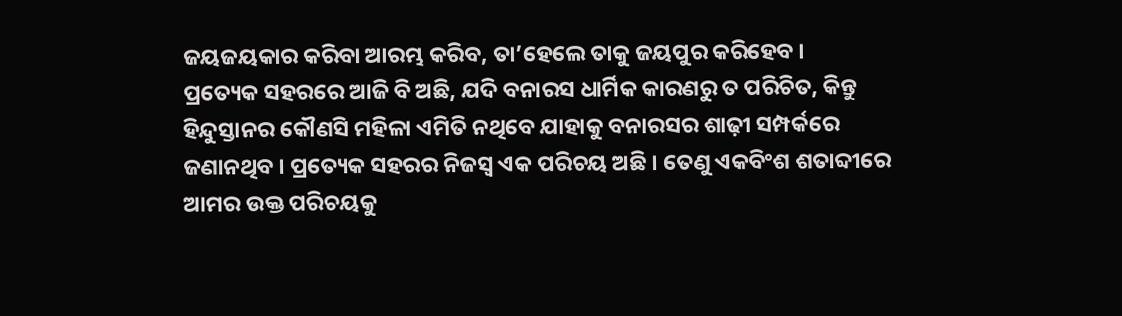ଜୟଜୟକାର କରିବା ଆରମ୍ଭ କରିବ, ତା’ହେଲେ ତାକୁ ଜୟପୁର କରିହେବ ।
ପ୍ରତ୍ୟେକ ସହରରେ ଆଜି ବି ଅଛି, ଯଦି ବନାରସ ଧାର୍ମିକ କାରଣରୁ ତ ପରିଚିତ, କିନ୍ତୁ ହିନ୍ଦୁସ୍ତାନର କୌଣସି ମହିଳା ଏମିତି ନଥିବେ ଯାହାକୁ ବନାରସର ଶାଢ଼ୀ ସମ୍ପର୍କରେ ଜଣାନଥିବ । ପ୍ରତ୍ୟେକ ସହରର ନିଜସ୍ୱ ଏକ ପରିଚୟ ଅଛି । ତେଣୁ ଏକବିଂଶ ଶତାବ୍ଦୀରେ ଆମର ଉକ୍ତ ପରିଚୟକୁ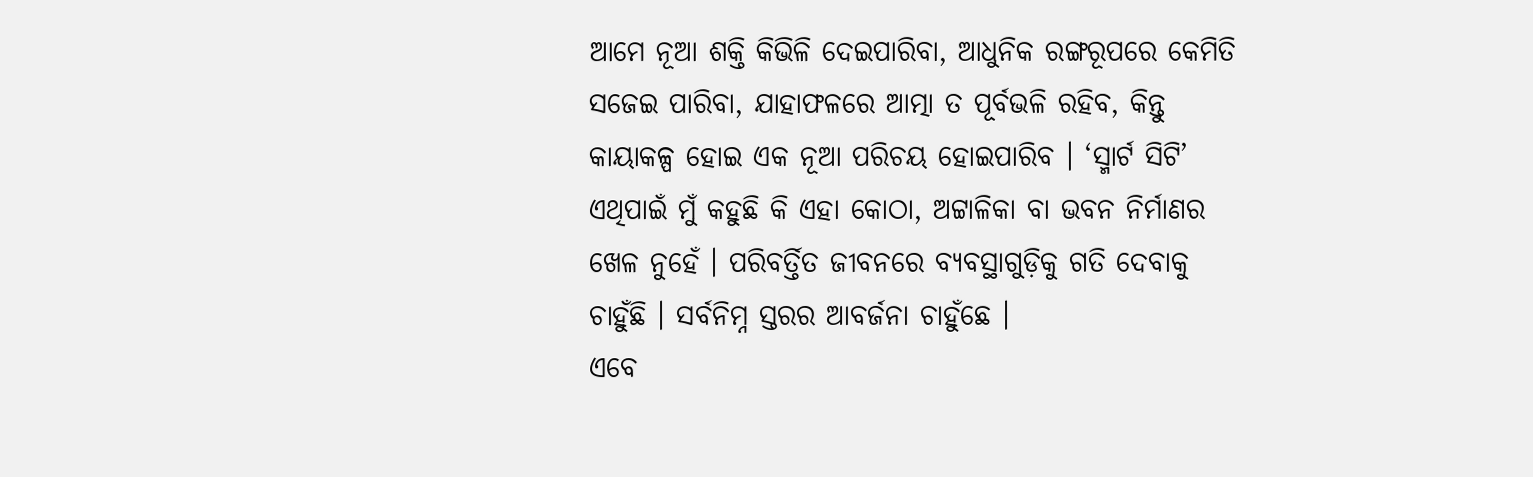ଆମେ ନୂଆ ଶକ୍ତି କିଭିଳି ଦେଇପାରିବା, ଆଧୁନିକ ରଙ୍ଗରୂପରେ କେମିତି ସଜେଇ ପାରିବା, ଯାହାଫଳରେ ଆତ୍ମା ତ ପୂର୍ବଭଳି ରହିବ, କିନ୍ତୁ କାୟାକଳ୍ପ ହୋଇ ଏକ ନୂଆ ପରିଚୟ ହୋଇପାରିବ । ‘ସ୍ମାର୍ଟ ସିଟି’ ଏଥିପାଇଁ ମୁଁ କହୁଛି କି ଏହା କୋଠା, ଅଟ୍ଟାଳିକା ବା ଭବନ ନିର୍ମାଣର ଖେଳ ନୁହେଁ । ପରିବର୍ତ୍ତିତ ଜୀବନରେ ବ୍ୟବସ୍ଥାଗୁଡ଼ିକୁ ଗତି ଦେବାକୁ ଚାହୁଁଛି । ସର୍ବନିମ୍ନ ସ୍ତରର ଆବର୍ଜନା ଚାହୁଁଛେ ।
ଏବେ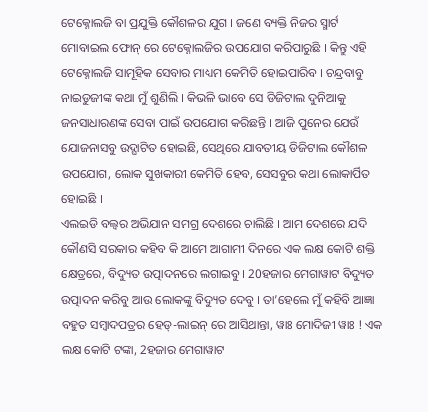ଟେକ୍ନୋଲଜି ବା ପ୍ରଯୁକ୍ତି କୌଶଳର ଯୁଗ । ଜଣେ ବ୍ୟକ୍ତି ନିଜର ସ୍ମାର୍ଟ ମୋବାଇଲ ଫୋନ୍ ରେ ଟେକ୍ନୋଲଜିର ଉପଯୋଗ କରିପାରୁଛି । କିନ୍ତୁ ଏହି ଟେକ୍ନୋଲଜି ସାମୂହିକ ସେବାର ମାଧ୍ୟମ କେମିତି ହୋଇପାରିବ । ଚନ୍ଦ୍ରବାବୁ ନାଇଡୁଜୀଙ୍କ କଥା ମୁଁ ଶୁଣିଲି । କିଭଳି ଭାବେ ସେ ଡିଜିଟାଲ ଦୁନିଆକୁ ଜନସାଧାରଣଙ୍କ ସେବା ପାଇଁ ଉପଯୋଗ କରିଛନ୍ତି । ଆଜି ପୁନେର ଯେଉଁ ଯୋଜନାସବୁ ଉଦ୍ଘାଟିତ ହୋଇଛି, ସେଥିରେ ଯାବତୀୟ ଡିଜିଟାଲ କୌଶଳ ଉପଯୋଗ, ଲୋକ ସୁଖକାରୀ କେମିତି ହେବ, ସେସବୁର କଥା ଲୋକାର୍ପିତ ହୋଇଛି ।
ଏଲଇଡି ବଲ୍ବର ଅଭିଯାନ ସମଗ୍ର ଦେଶରେ ଚାଲିଛି । ଆମ ଦେଶରେ ଯଦି କୌଣସି ସରକାର କହିବ କି ଆମେ ଆଗାମୀ ଦିନରେ ଏକ ଲକ୍ଷ କୋଟି ଶକ୍ତି କ୍ଷେତ୍ରରେ, ବିଦ୍ୟୁତ ଉତ୍ପାଦନରେ ଲଗାଇବୁ । 20ହଜାର ମେଗାୱାଟ ବିଦ୍ୟୁତ ଉତ୍ପାଦନ କରିବୁ ଆଉ ଲୋକଙ୍କୁ ବିଦ୍ୟୁତ ଦେବୁ । ତା’ହେଲେ ମୁଁ କହିବି ଆଜ୍ଞା ବହୁତ ସମ୍ବାଦପତ୍ରର ହେଡ୍-ଲାଇନ୍ ରେ ଆସିଥାନ୍ତା, ୱାଃ ମୋଦିଜୀ ୱାଃ ! ଏକ ଲକ୍ଷ କୋଟି ଟଙ୍କା, 2ହଜାର ମେଗାୱାଟ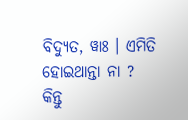ବିଦ୍ୟୁତ, ୱାଃ । ଏମିତି ହୋଇଥାନ୍ତା ନା ? କିନ୍ତୁ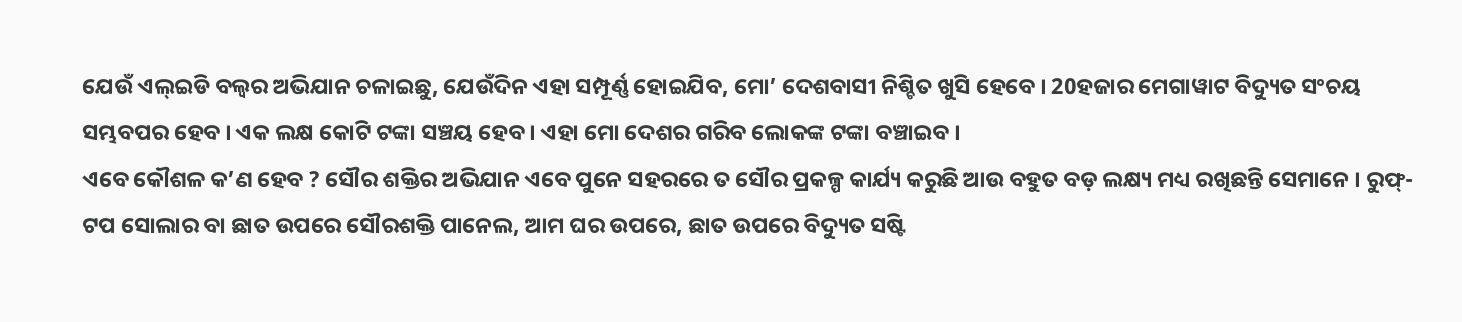ଯେଉଁ ଏଲ୍ଇଡି ବଲ୍ବର ଅଭିଯାନ ଚଳାଇଛୁ, ଯେଉଁଦିନ ଏହା ସମ୍ପୂର୍ଣ୍ଣ ହୋଇଯିବ, ମୋ’ ଦେଶବାସୀ ନିଶ୍ଚିତ ଖୁସି ହେବେ । 20ହଜାର ମେଗାୱାଟ ବିଦ୍ୟୁତ ସଂଚୟ ସମ୍ଭବପର ହେବ । ଏକ ଲକ୍ଷ କୋଟି ଟଙ୍କା ସଞ୍ଚୟ ହେବ । ଏହା ମୋ ଦେଶର ଗରିବ ଲୋକଙ୍କ ଟଙ୍କା ବଞ୍ଚାଇବ ।
ଏବେ କୌଶଳ କ’ଣ ହେବ ? ସୌର ଶକ୍ତିର ଅଭିଯାନ ଏବେ ପୁନେ ସହରରେ ତ ସୌର ପ୍ରକଳ୍ପ କାର୍ଯ୍ୟ କରୁଛି ଆଉ ବହୁତ ବଡ଼ ଲକ୍ଷ୍ୟ ମଧ୍ୟ ରଖିଛନ୍ତି ସେମାନେ । ରୁଫ୍-ଟପ ସୋଲାର ବା ଛାତ ଉପରେ ସୌରଶକ୍ତି ପାନେଲ, ଆମ ଘର ଉପରେ, ଛାତ ଉପରେ ବିଦ୍ୟୁତ ସଷ୍ଟି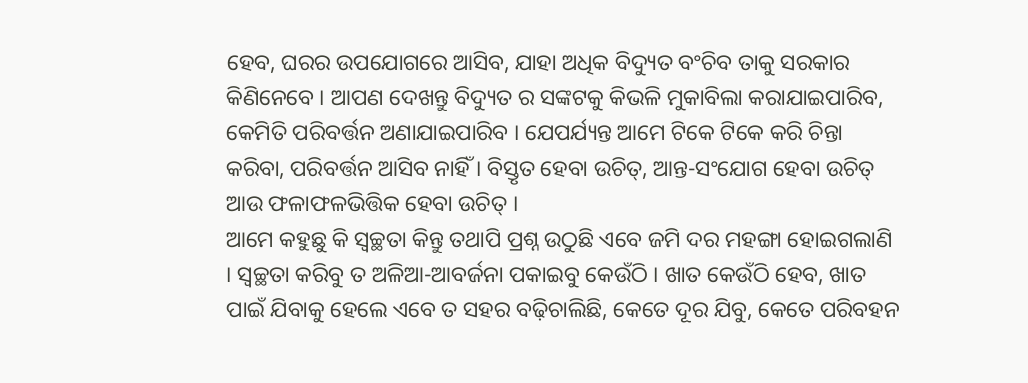ହେବ, ଘରର ଉପଯୋଗରେ ଆସିବ, ଯାହା ଅଧିକ ବିଦ୍ୟୁତ ବଂଚିବ ତାକୁ ସରକାର କିଣିନେବେ । ଆପଣ ଦେଖନ୍ତୁ ବିଦ୍ୟୁତ ର ସଙ୍କଟକୁ କିଭଳି ମୁକାବିଲା କରାଯାଇପାରିବ, କେମିତି ପରିବର୍ତ୍ତନ ଅଣାଯାଇପାରିବ । ଯେପର୍ଯ୍ୟନ୍ତ ଆମେ ଟିକେ ଟିକେ କରି ଚିନ୍ତା କରିବା, ପରିବର୍ତ୍ତନ ଆସିବ ନାହିଁ । ବିସ୍ତୃତ ହେବା ଉଚିତ୍, ଆନ୍ତ-ସଂଯୋଗ ହେବା ଉଚିତ୍ ଆଉ ଫଳାଫଳଭିତ୍ତିକ ହେବା ଉଚିତ୍ ।
ଆମେ କହୁଛୁ କି ସ୍ୱଚ୍ଛତା କିନ୍ତୁ ତଥାପି ପ୍ରଶ୍ନ ଉଠୁଛି ଏବେ ଜମି ଦର ମହଙ୍ଗା ହୋଇଗଲାଣି । ସ୍ୱଚ୍ଛତା କରିବୁ ତ ଅଳିଆ-ଆବର୍ଜନା ପକାଇବୁ କେଉଁଠି । ଖାତ କେଉଁଠି ହେବ, ଖାତ ପାଇଁ ଯିବାକୁ ହେଲେ ଏବେ ତ ସହର ବଢ଼ିଚାଲିଛି, କେତେ ଦୂର ଯିବୁ, କେତେ ପରିବହନ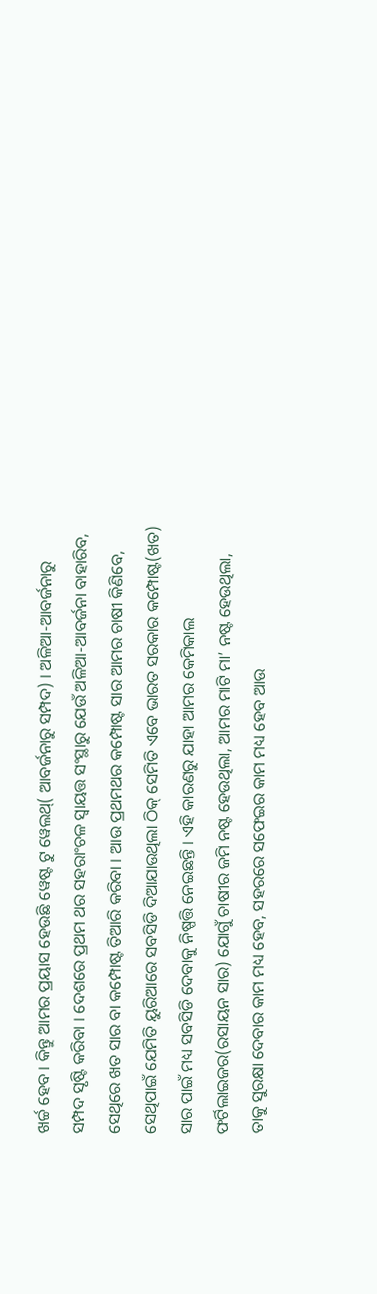ଖର୍ଚ୍ଚ ହେବ । କିନ୍ତୁ ଆମର ପ୍ରୟାସ ହେଉଛି ୱେଷ୍ଟ ଟୁ ୱେଲଥ୍( ଆବର୍ଜନାରୁ ସମ୍ପଦ) । ଅଳିଆ-ଆବର୍ଜନାରୁ ସମ୍ପଦ ସୃଷ୍ଟି କରିବା । ଦେଶରେ ପ୍ରଥମ ଥର ସହରାଂଚଳ ସ୍ୱାୟତ୍ତ ସଂସ୍ଥାରୁ ଯେଉଁ ଅଳିଆ-ଆବର୍ଜନା ବାହାରିବ, ସେଥିରେ ଖତ ସାର ବା କମ୍ପୋଷ୍ଟ ତିଆରି କରିବା । ଆଉ ପ୍ରଥମଥର କମ୍ପୋଷ୍ଟ ସାର ଆମର ଚାଷୀ କିଣିବେ, ସେଥିପାଇଁ ଯେମିତି ୟୁରିଆରେ ସବସିଡି ଦିଆଯାଉଥିଲା ଠିକ୍ ସେମିତି ଏବେ ଭାରତ ସରକାର କମ୍ପୋଷ୍ଟ(ଖତ) ସାର ପାଇଁ ମଧ୍ୟ ସବସିଡି ଦେବାକୁ ନିଷ୍ପତ୍ତି ନେଇଛନ୍ତି । ଏହି କାରଣରୁ ଯାହା ଆମର କେମିକାଲ ଫର୍ଟିଲାଇଜର(ରସାୟନ ସାର) ଯୋଗୁଁ ଚାଷୀର ଜମି ନଷ୍ଟ ହେଉଥିଲା, ଆମର ମାଟି ମା’ ନଷ୍ଟ ହେଉଥିଲା, ତାକୁ ସୁରକ୍ଷା ଦେବାର କାମ ମଧ୍ୟ ହେବ, ସହରରେ ସଫେଇର କାମ ମଧ୍ୟ ହେବ ଆଉ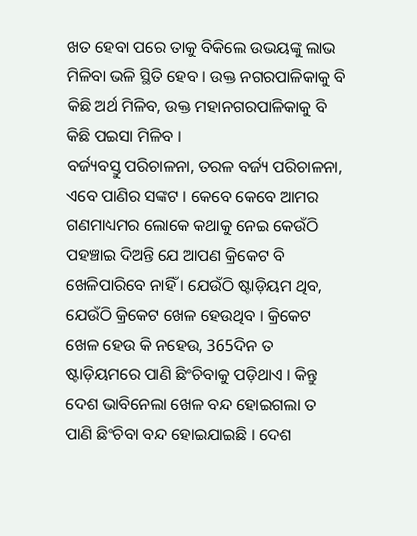ଖତ ହେବା ପରେ ତାକୁ ବିକିଲେ ଉଭୟଙ୍କୁ ଲାଭ ମିଳିବା ଭଳି ସ୍ଥିତି ହେବ । ଉକ୍ତ ନଗରପାଳିକାକୁ ବି କିଛି ଅର୍ଥ ମିଳିବ, ଉକ୍ତ ମହାନଗରପାଳିକାକୁ ବି କିଛି ପଇସା ମିଳିବ ।
ବର୍ଜ୍ୟବସ୍ତୁ ପରିଚାଳନା, ତରଳ ବର୍ଜ୍ୟ ପରିଚାଳନା, ଏବେ ପାଣିର ସଙ୍କଟ । କେବେ କେବେ ଆମର ଗଣମାଧ୍ୟମର ଲୋକେ କଥାକୁ ନେଇ କେଉଁଠି ପହଞ୍ଚାଇ ଦିଅନ୍ତି ଯେ ଆପଣ କ୍ରିକେଟ ବି ଖେଳିପାରିବେ ନାହିଁ । ଯେଉଁଠି ଷ୍ଟାଡ଼ିୟମ ଥିବ, ଯେଉଁଠି କ୍ରିକେଟ ଖେଳ ହେଉଥିବ । କ୍ରିକେଟ ଖେଳ ହେଉ କି ନହେଉ, 365ଦିନ ତ ଷ୍ଟାଡ଼ିୟମରେ ପାଣି ଛିଂଚିବାକୁ ପଡ଼ିଥାଏ । କିନ୍ତୁ ଦେଶ ଭାବିନେଲା ଖେଳ ବନ୍ଦ ହୋଇଗଲା ତ ପାଣି ଛିଂଚିବା ବନ୍ଦ ହୋଇଯାଇଛି । ଦେଶ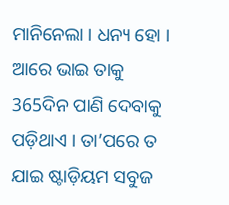ମାନିନେଲା । ଧନ୍ୟ ହୋ । ଆରେ ଭାଇ ତାକୁ 365ଦିନ ପାଣି ଦେବାକୁ ପଡ଼ିଥାଏ । ତା’ପରେ ତ ଯାଇ ଷ୍ଟାଡ଼ିୟମ ସବୁଜ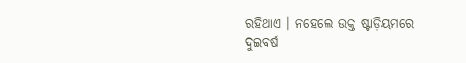ରହିଥାଏ । ନହେଲେ ଉକ୍ତ ଷ୍ଟାଡ଼ିୟମରେ ଦୁଇବର୍ଷ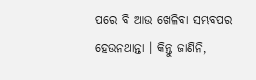ପରେ ବି ଆଉ ଖେଳିବା ସମ୍ଭବପର ହେଉନଥାନ୍ତା । କିନ୍ତୁ ଜାଣିନି,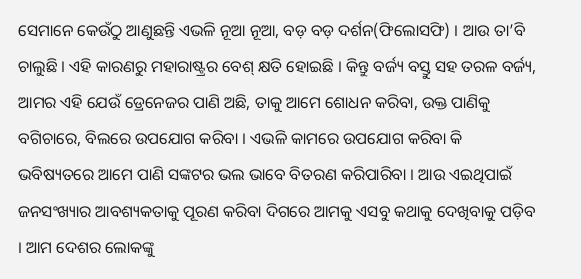ସେମାନେ କେଉଁଠୁ ଆଣୁଛନ୍ତି ଏଭଳି ନୂଆ ନୂଆ, ବଡ଼ ବଡ଼ ଦର୍ଶନ(ଫିଲୋସଫି) । ଆଉ ତା’ବି ଚାଲୁଛି । ଏହି କାରଣରୁ ମହାରାଷ୍ଟ୍ରର ବେଶ୍ କ୍ଷତି ହୋଇଛି । କିନ୍ତୁ ବର୍ଜ୍ୟ ବସ୍ତୁ ସହ ତରଳ ବର୍ଜ୍ୟ, ଆମର ଏହି ଯେଉଁ ଡ୍ରେନେଜର ପାଣି ଅଛି, ତାକୁ ଆମେ ଶୋଧନ କରିବା, ଉକ୍ତ ପାଣିକୁ ବଗିଚାରେ, ବିଲରେ ଉପଯୋଗ କରିବା । ଏଭଳି କାମରେ ଉପଯୋଗ କରିବା କି ଭବିଷ୍ୟତରେ ଆମେ ପାଣି ସଙ୍କଟର ଭଲ ଭାବେ ବିତରଣ କରିପାରିବା । ଆଉ ଏଇଥିପାଇଁ ଜନସଂଖ୍ୟାର ଆବଶ୍ୟକତାକୁ ପୂରଣ କରିବା ଦିଗରେ ଆମକୁ ଏସବୁ କଥାକୁ ଦେଖିବାକୁ ପଡ଼ିବ । ଆମ ଦେଶର ଲୋକଙ୍କୁ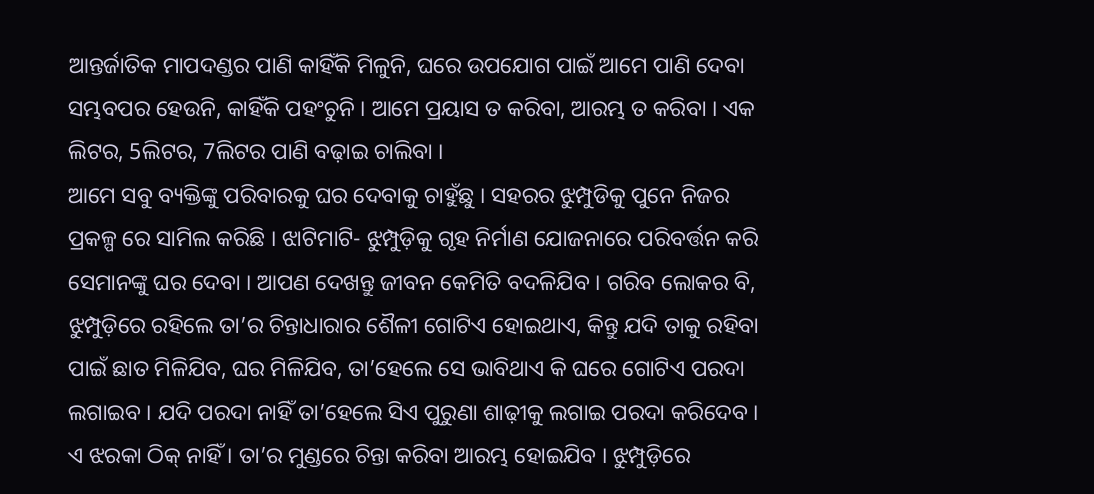ଆନ୍ତର୍ଜାତିକ ମାପଦଣ୍ଡର ପାଣି କାହିଁକି ମିଳୁନି, ଘରେ ଉପଯୋଗ ପାଇଁ ଆମେ ପାଣି ଦେବା ସମ୍ଭବପର ହେଉନି, କାହିଁକି ପହଂଚୁନି । ଆମେ ପ୍ରୟାସ ତ କରିବା, ଆରମ୍ଭ ତ କରିବା । ଏକ ଲିଟର, 5ଲିଟର, 7ଲିଟର ପାଣି ବଢ଼ାଇ ଚାଲିବା ।
ଆମେ ସବୁ ବ୍ୟକ୍ତିଙ୍କୁ ପରିବାରକୁ ଘର ଦେବାକୁ ଚାହୁଁଛୁ । ସହରର ଝୁମ୍ପୁଡିକୁ ପୁନେ ନିଜର ପ୍ରକଳ୍ପ ରେ ସାମିଲ କରିଛି । ଝାଟିମାଟି- ଝୁମ୍ପୁଡ଼ିକୁ ଗୃହ ନିର୍ମାଣ ଯୋଜନାରେ ପରିବର୍ତ୍ତନ କରି ସେମାନଙ୍କୁ ଘର ଦେବା । ଆପଣ ଦେଖନ୍ତୁ ଜୀବନ କେମିତି ବଦଳିଯିବ । ଗରିବ ଲୋକର ବି, ଝୁମ୍ପୁଡ଼ିରେ ରହିଲେ ତା’ର ଚିନ୍ତାଧାରାର ଶୈଳୀ ଗୋଟିଏ ହୋଇଥାଏ, କିନ୍ତୁ ଯଦି ତାକୁ ରହିବା ପାଇଁ ଛାତ ମିଳିଯିବ, ଘର ମିଳିଯିବ, ତା’ହେଲେ ସେ ଭାବିଥାଏ କି ଘରେ ଗୋଟିଏ ପରଦା ଲଗାଇବ । ଯଦି ପରଦା ନାହିଁ ତା’ହେଲେ ସିଏ ପୁରୁଣା ଶାଢ଼ୀକୁ ଲଗାଇ ପରଦା କରିଦେବ । ଏ ଝରକା ଠିକ୍ ନାହିଁ । ତା’ର ମୁଣ୍ଡରେ ଚିନ୍ତା କରିବା ଆରମ୍ଭ ହୋଇଯିବ । ଝୁମ୍ପୁଡ଼ିରେ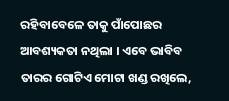ରହିବାବେଳେ ତାକୁ ପାଁପୋଛର ଆବଶ୍ୟକତା ନଥିଲା । ଏବେ ଭାବିବ ତାରର ଗୋଟିଏ ମୋଟା ଖଣ୍ଡ ରଖିଲେ,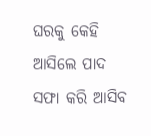ଘରକୁ କେହି ଆସିଲେ ପାଦ ସଫା କରି ଆସିବ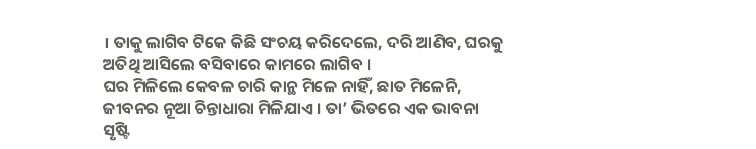। ତାକୁ ଲାଗିବ ଟିକେ କିଛି ସଂଚୟ କରିଦେଲେ, ଦରି ଆଣିବ, ଘରକୁ ଅତିଥି ଆସିଲେ ବସିବାରେ କାମରେ ଲାଗିବ ।
ଘର ମିଳିଲେ କେବଳ ଚାରି କାନ୍ଥ ମିଳେ ନାହିଁ, ଛାତ ମିଳେନି, ଜୀବନର ନୂଆ ଚିନ୍ତାଧାରା ମିଳିଯାଏ । ତା’ ଭିତରେ ଏକ ଭାବନା ସୃଷ୍ଟି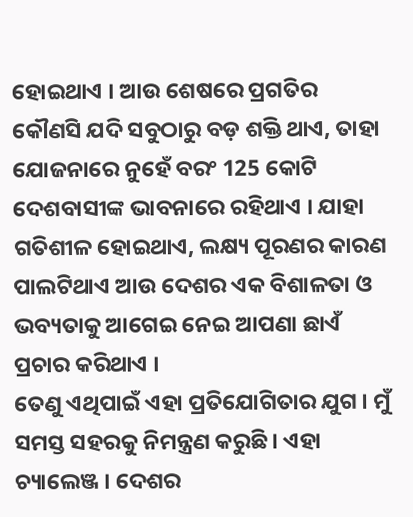ହୋଇଥାଏ । ଆଉ ଶେଷରେ ପ୍ରଗତିର କୌଣସି ଯଦି ସବୁଠାରୁ ବଡ଼ ଶକ୍ତି ଥାଏ, ତାହା ଯୋଜନାରେ ନୁହେଁ ବରଂ 125 କୋଟି ଦେଶବାସୀଙ୍କ ଭାବନାରେ ରହିଥାଏ । ଯାହା ଗତିଶୀଳ ହୋଇଥାଏ, ଲକ୍ଷ୍ୟ ପୂରଣର କାରଣ ପାଲଟିଥାଏ ଆଉ ଦେଶର ଏକ ବିଶାଳତା ଓ ଭବ୍ୟତାକୁ ଆଗେଇ ନେଇ ଆପଣା ଛାଏଁ ପ୍ରଚାର କରିଥାଏ ।
ତେଣୁ ଏଥିପାଇଁ ଏହା ପ୍ରତିଯୋଗିତାର ଯୁଗ । ମୁଁ ସମସ୍ତ ସହରକୁ ନିମନ୍ତ୍ରଣ କରୁଛି । ଏହା ଚ୍ୟାଲେଞ୍ଜ । ଦେଶର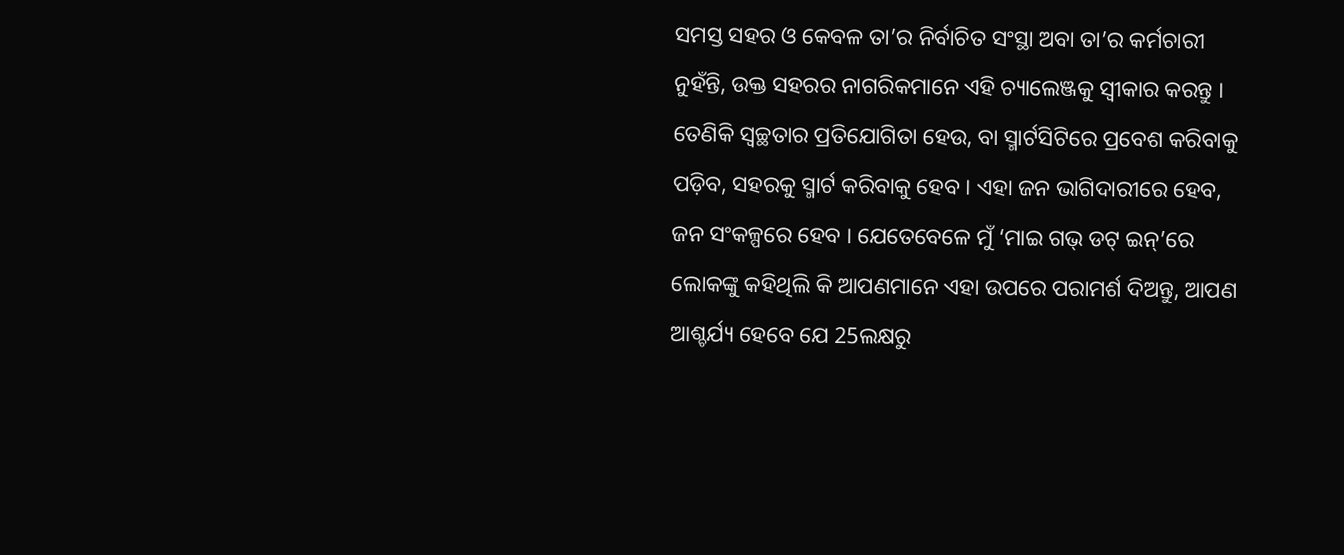ସମସ୍ତ ସହର ଓ କେବଳ ତା’ର ନିର୍ବାଚିତ ସଂସ୍ଥା ଅବା ତା’ର କର୍ମଚାରୀ ନୁହଁନ୍ତି, ଉକ୍ତ ସହରର ନାଗରିକମାନେ ଏହି ଚ୍ୟାଲେଞ୍ଜକୁ ସ୍ୱୀକାର କରନ୍ତୁ । ତେଣିକି ସ୍ୱଚ୍ଛତାର ପ୍ରତିଯୋଗିତା ହେଉ, ବା ସ୍ମାର୍ଟସିଟିରେ ପ୍ରବେଶ କରିବାକୁ ପଡ଼ିବ, ସହରକୁ ସ୍ମାର୍ଟ କରିବାକୁ ହେବ । ଏହା ଜନ ଭାଗିଦାରୀରେ ହେବ, ଜନ ସଂକଳ୍ପରେ ହେବ । ଯେତେବେଳେ ମୁଁ ‘ମାଇ ଗଭ୍ ଡଟ୍ ଇନ୍’ରେ ଲୋକଙ୍କୁ କହିଥିଲି କି ଆପଣମାନେ ଏହା ଉପରେ ପରାମର୍ଶ ଦିଅନ୍ତୁ, ଆପଣ ଆଶ୍ଚର୍ଯ୍ୟ ହେବେ ଯେ 25ଲକ୍ଷରୁ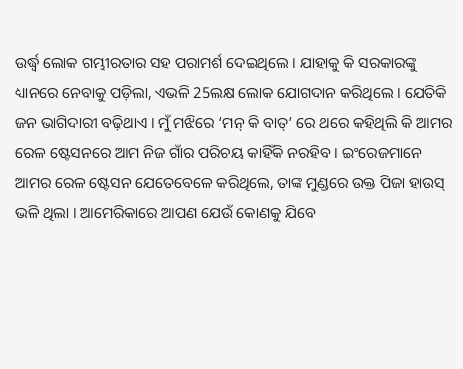ଉର୍ଦ୍ଧ୍ଵ ଲୋକ ଗମ୍ଭୀରତାର ସହ ପରାମର୍ଶ ଦେଇଥିଲେ । ଯାହାକୁ କି ସରକାରଙ୍କୁ ଧ୍ୟାନରେ ନେବାକୁ ପଡ଼ିଲା, ଏଭଳି 25ଲକ୍ଷ ଲୋକ ଯୋଗଦାନ କରିଥିଲେ । ଯେତିକି ଜନ ଭାଗିଦାରୀ ବଢ଼ିଥାଏ । ମୁଁ ମଝିରେ ‘ମନ୍ କି ବାତ୍’ ରେ ଥରେ କହିଥିଲି କି ଆମର ରେଳ ଷ୍ଟେସନରେ ଆମ ନିଜ ଗାଁର ପରିଚୟ କାହିଁକି ନରହିବ । ଇଂରେଜମାନେ ଆମର ରେଳ ଷ୍ଟେସନ ଯେତେବେଳେ କରିଥିଲେ, ତାଙ୍କ ମୁଣ୍ଡରେ ଉକ୍ତ ପିଜା ହାଉସ୍ ଭଳି ଥିଲା । ଆମେରିକାରେ ଆପଣ ଯେଉଁ କୋଣକୁ ଯିବେ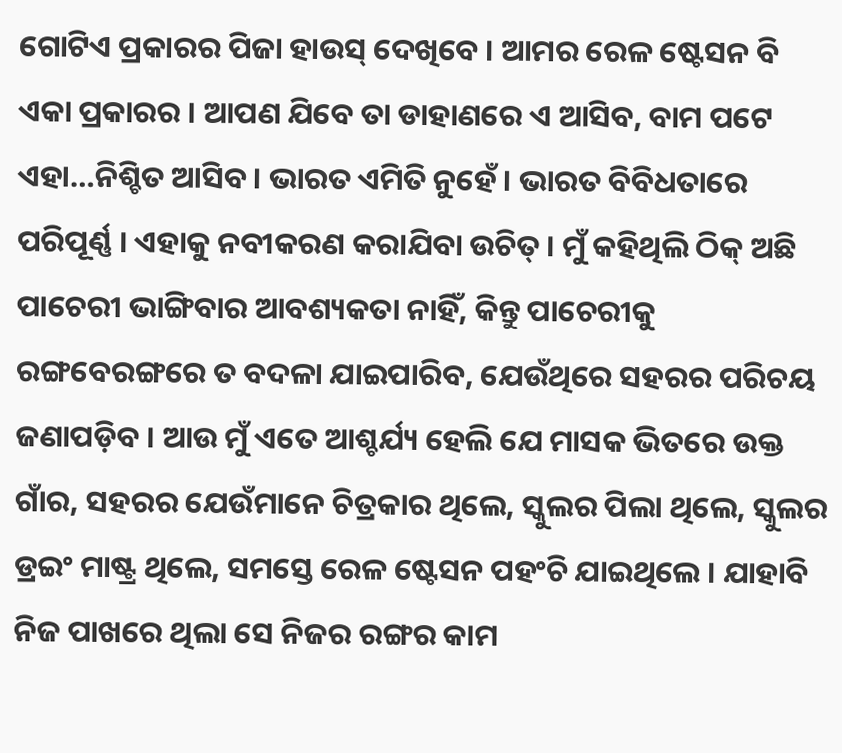ଗୋଟିଏ ପ୍ରକାରର ପିଜା ହାଉସ୍ ଦେଖିବେ । ଆମର ରେଳ ଷ୍ଟେସନ ବି ଏକା ପ୍ରକାରର । ଆପଣ ଯିବେ ତା ଡାହାଣରେ ଏ ଆସିବ, ବାମ ପଟେ ଏହା…ନିଶ୍ଚିତ ଆସିବ । ଭାରତ ଏମିତି ନୁହେଁ । ଭାରତ ବିବିଧତାରେ ପରିପୂର୍ଣ୍ଣ । ଏହାକୁ ନବୀକରଣ କରାଯିବା ଉଚିତ୍ । ମୁଁ କହିଥିଲି ଠିକ୍ ଅଛି ପାଚେରୀ ଭାଙ୍ଗିବାର ଆବଶ୍ୟକତା ନାହିଁ, କିନ୍ତୁ ପାଚେରୀକୁ ରଙ୍ଗବେରଙ୍ଗରେ ତ ବଦଳା ଯାଇପାରିବ, ଯେଉଁଥିରେ ସହରର ପରିଚୟ ଜଣାପଡ଼ିବ । ଆଉ ମୁଁ ଏତେ ଆଶ୍ଚର୍ଯ୍ୟ ହେଲି ଯେ ମାସକ ଭିତରେ ଉକ୍ତ ଗାଁର, ସହରର ଯେଉଁମାନେ ଚିତ୍ରକାର ଥିଲେ, ସ୍କୁଲର ପିଲା ଥିଲେ, ସ୍କୁଲର ଡ୍ରଇଂ ମାଷ୍ଟ୍ର ଥିଲେ, ସମସ୍ତେ ରେଳ ଷ୍ଟେସନ ପହଂଚି ଯାଇଥିଲେ । ଯାହାବି ନିଜ ପାଖରେ ଥିଲା ସେ ନିଜର ରଙ୍ଗର କାମ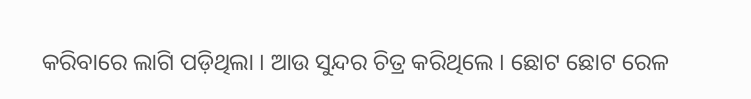କରିବାରେ ଲାଗି ପଡ଼ିଥିଲା । ଆଉ ସୁନ୍ଦର ଚିତ୍ର କରିଥିଲେ । ଛୋଟ ଛୋଟ ରେଳ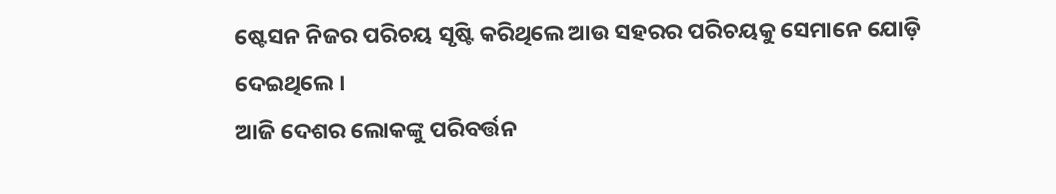ଷ୍ଟେସନ ନିଜର ପରିଚୟ ସୃଷ୍ଟି କରିଥିଲେ ଆଉ ସହରର ପରିଚୟକୁ ସେମାନେ ଯୋଡ଼ି ଦେଇଥିଲେ ।
ଆଜି ଦେଶର ଲୋକଙ୍କୁ ପରିବର୍ତ୍ତନ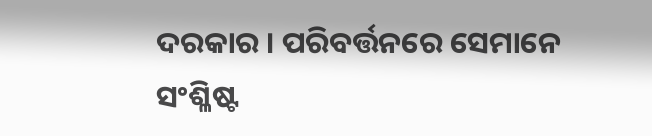ଦରକାର । ପରିବର୍ତ୍ତନରେ ସେମାନେ ସଂଶ୍ଳିଷ୍ଟ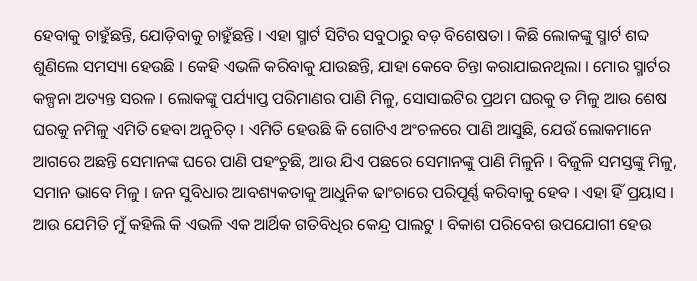ହେବାକୁ ଚାହୁଁଛନ୍ତି, ଯୋଡ଼ିବାକୁ ଚାହୁଁଛନ୍ତି । ଏହା ସ୍ମାର୍ଟ ସିଟିର ସବୁଠାରୁ ବଡ଼ ବିଶେଷତା । କିଛି ଲୋକଙ୍କୁ ସ୍ମାର୍ଟ ଶବ୍ଦ ଶୁଣିଲେ ସମସ୍ୟା ହେଉଛି । କେହି ଏଭଳି କରିବାକୁ ଯାଉଛନ୍ତି, ଯାହା କେବେ ଚିନ୍ତା କରାଯାଇନଥିଲା । ମୋର ସ୍ମାର୍ଟର କଳ୍ପନା ଅତ୍ୟନ୍ତ ସରଳ । ଲୋକଙ୍କୁ ପର୍ଯ୍ୟାପ୍ତ ପରିମାଣର ପାଣି ମିଳୁ, ସୋସାଇଟିର ପ୍ରଥମ ଘରକୁ ତ ମିଳୁ ଆଉ ଶେଷ ଘରକୁ ନମିଳୁ ଏମିତି ହେବା ଅନୁଚିତ୍ । ଏମିତି ହେଉଛି କି ଗୋଟିଏ ଅଂଚଳରେ ପାଣି ଆସୁଛି, ଯେଉଁ ଲୋକମାନେ ଆଗରେ ଅଛନ୍ତି ସେମାନଙ୍କ ଘରେ ପାଣି ପହଂଚୁଛି, ଆଉ ଯିଏ ପଛରେ ସେମାନଙ୍କୁ ପାଣି ମିଳୁନି । ବିଜୁଳି ସମସ୍ତଙ୍କୁ ମିଳୁ, ସମାନ ଭାବେ ମିଳୁ । ଜନ ସୁବିଧାର ଆବଶ୍ୟକତାକୁ ଆଧୁନିକ ଢାଂଚାରେ ପରିପୂର୍ଣ୍ଣ କରିବାକୁ ହେବ । ଏହା ହିଁ ପ୍ରୟାସ । ଆଉ ଯେମିତି ମୁଁ କହିଲି କି ଏଭଳି ଏକ ଆର୍ଥିକ ଗତିବିଧିର କେନ୍ଦ୍ର ପାଲଟୁ । ବିକାଶ ପରିବେଶ ଉପଯୋଗୀ ହେଉ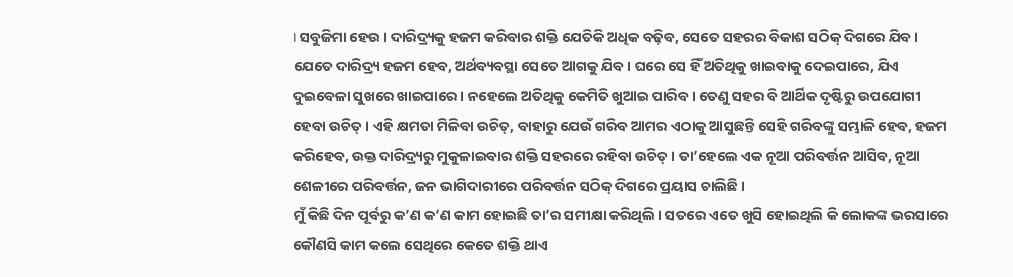। ସବୁଜିମା ହେଉ । ଦାରିଦ୍ର୍ୟକୁ ହଜମ କରିବାର ଶକ୍ତି ଯେତିକି ଅଧିକ ବଢ଼ିବ, ସେତେ ସହରର ବିକାଶ ସଠିକ୍ ଦିଗରେ ଯିବ । ଯେତେ ଦାରିଦ୍ର୍ୟ ହଜମ ହେବ, ଅର୍ଥବ୍ୟବସ୍ଥା ସେତେ ଆଗକୁ ଯିବ । ଘରେ ସେ ହିଁ ଅତିଥିକୁ ଖାଇବାକୁ ଦେଇପାରେ, ଯିଏ ଦୁଇବେଳା ସୁଖରେ ଖାଇପାରେ । ନହେଲେ ଅତିଥିକୁ କେମିତି ଖୁଆଇ ପାରିବ । ତେଣୁ ସହର ବି ଆର୍ଥିକ ଦୃଷ୍ଟିରୁ ଉପଯୋଗୀ ହେବା ଉଚିତ୍ । ଏହି କ୍ଷମତା ମିଳିବା ଉଚିତ୍, ବାହାରୁ ଯେଉଁ ଗରିବ ଆମର ଏଠାକୁ ଆସୁଛନ୍ତି ସେହି ଗରିବଙ୍କୁ ସମ୍ଭାଳି ହେବ, ହଜମ କରିହେବ, ଉକ୍ତ ଦାରିଦ୍ର୍ୟରୁ ମୁକୁଳାଇବାର ଶକ୍ତି ସହରରେ ରହିବା ଉଚିତ୍ । ତା’ହେଲେ ଏକ ନୂଆ ପରିବର୍ତ୍ତନ ଆସିବ, ନୂଆ ଶେଳୀରେ ପରିବର୍ତ୍ତନ, ଜନ ଭାଗିଦାରୀରେ ପରିବର୍ତ୍ତନ ସଠିକ୍ ଦିଗରେ ପ୍ରୟାସ ଚାଲିଛି ।
ମୁଁ କିଛି ଦିନ ପୂର୍ବରୁ କ’ଣ କ’ଣ କାମ ହୋଇଛି ତା’ର ସମୀକ୍ଷା କରିଥିଲି । ସତରେ ଏତେ ଖୁସି ହୋଇଥିଲି କି ଲୋକଙ୍କ ଭରସାରେ କୌଣସି କାମ କଲେ ସେଥିରେ କେତେ ଶକ୍ତି ଥାଏ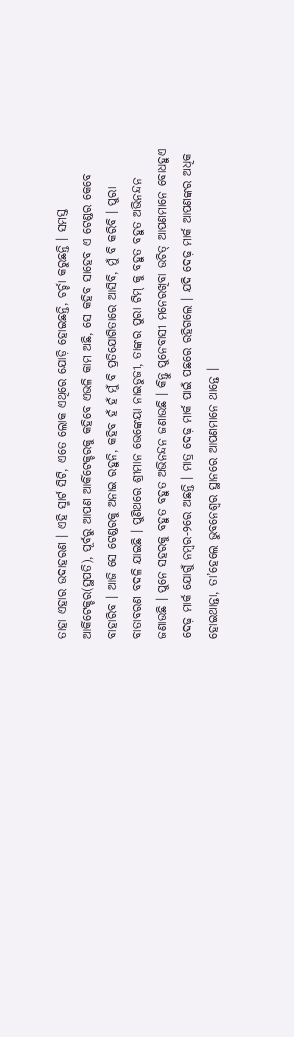ତାହା ଏହାର ଉଦାହରଣ । ଏହି ସ୍ମାର୍ଟ ସିଟି, ଏତେ ଲୋକ ଏଥିରେ ଯୋଡ଼ି ହୋଇଛନ୍ତି, ଚର୍ଚ୍ଚା କରୁଛନ୍ତି । ସମସ୍ତ ଆର୍କିଟେକ୍ଚର(ସ୍ଥପତି), ପୂର୍ବରୁ ଆପଣ ଆର୍କିଟେକ୍ଚରକୁ କହିବେ ଏଭଳି କାମ ଅଛି, ସେ କହିବ ସାହେବ ଏ ଟେଣ୍ଡର କେବେ ବାହାରିବ । ଆଜି ସେ ଟେଣ୍ଡରକୁ ଅନାଇ ରହୁନି, କହିବ ହଁ ହଁ ମୁଁ ବି ପ୍ରତିଯୋଗିତାରେ ଆସିବି, ମୁଁ ବି କରିବି । ପୁରା ବାତାବରଣ ବଦଳି ଯାଇଛି । ପୁଣିଥରେ ଶ୍ରୀମାନ ଭେଙ୍କେୟା ନାଇଡୁଜୀ, ତାଙ୍କର ପୁରା ଟିମ୍ କୁ ବହୁତ ବହୁତ ଅଭିନନ୍ଦନ ଜଣାଉଛି । ପୁନେ ସହରକୁ ବହୁତ ବହୁତ ଅଭିନନ୍ଦନ ଜଣାଉଛି । କିନ୍ତୁ ପୁନେବାସୀ ମନେରଖିବା ଉଚିତ୍ ଆପଣମାନେ ବୋଧହୁଏ ଦେଢ଼ ମାର୍କ ଯୋଗୁଁ ନମ୍ବର-୨ରେ ଅଛନ୍ତି । ମାତ୍ର ଦେଢ଼ ମାର୍କ ପାଇଁ ପଛରେ ରହିଗଲେ । ଯଦି ଦେଢ଼ ମାର୍କ ଆପଣଙ୍କର ଅଧିକ ହୋଇଥାନ୍ତା, ତା’ହେଲେ ଭୁବନେଶ୍ୱର ସ୍ଥାନରେ ଆପଣମାନେ ଥାନ୍ତେ ।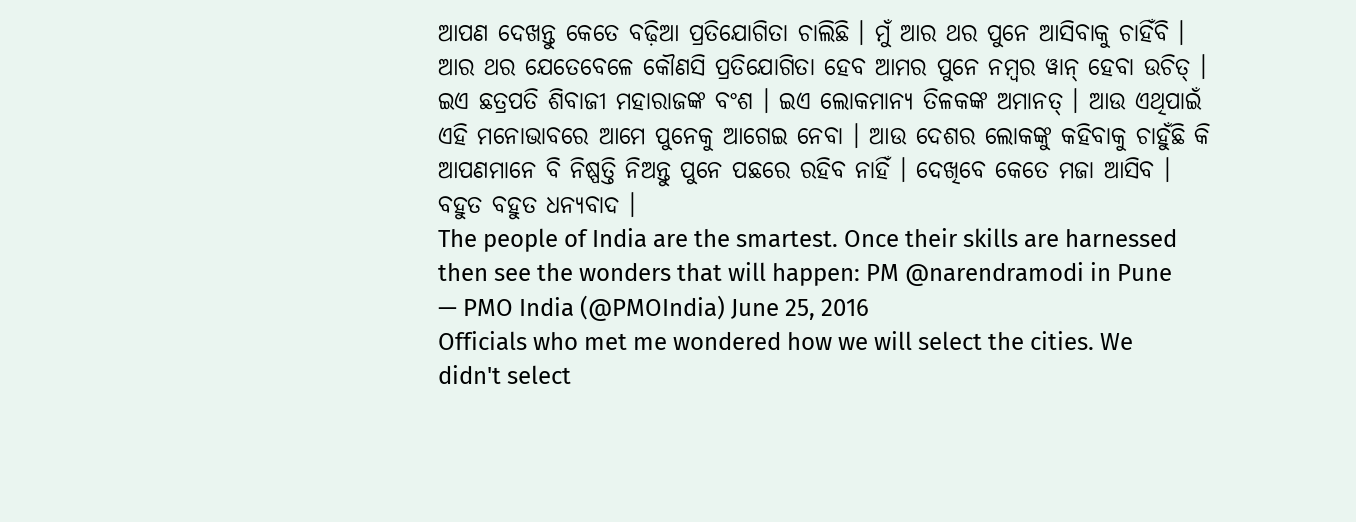ଆପଣ ଦେଖନ୍ତୁ କେତେ ବଢ଼ିଆ ପ୍ରତିଯୋଗିତା ଚାଲିଛି । ମୁଁ ଆର ଥର ପୁନେ ଆସିବାକୁ ଚାହିଁବି । ଆର ଥର ଯେତେବେଳେ କୌଣସି ପ୍ରତିଯୋଗିତା ହେବ ଆମର ପୁନେ ନମ୍ବର ୱାନ୍ ହେବା ଉଚିତ୍ । ଇଏ ଛତ୍ରପତି ଶିବାଜୀ ମହାରାଜଙ୍କ ବଂଶ । ଇଏ ଲୋକମାନ୍ୟ ତିଳକଙ୍କ ଅମାନତ୍ । ଆଉ ଏଥିପାଇଁ ଏହି ମନୋଭାବରେ ଆମେ ପୁନେକୁ ଆଗେଇ ନେବା । ଆଉ ଦେଶର ଲୋକଙ୍କୁ କହିବାକୁ ଚାହୁଁଛି କି ଆପଣମାନେ ବି ନିଷ୍ପତ୍ତି ନିଅନ୍ତୁ ପୁନେ ପଛରେ ରହିବ ନାହିଁ । ଦେଖିବେ କେତେ ମଜା ଆସିବ ।
ବହୁତ ବହୁତ ଧନ୍ୟବାଦ ।
The people of India are the smartest. Once their skills are harnessed then see the wonders that will happen: PM @narendramodi in Pune
— PMO India (@PMOIndia) June 25, 2016
Officials who met me wondered how we will select the cities. We didn't select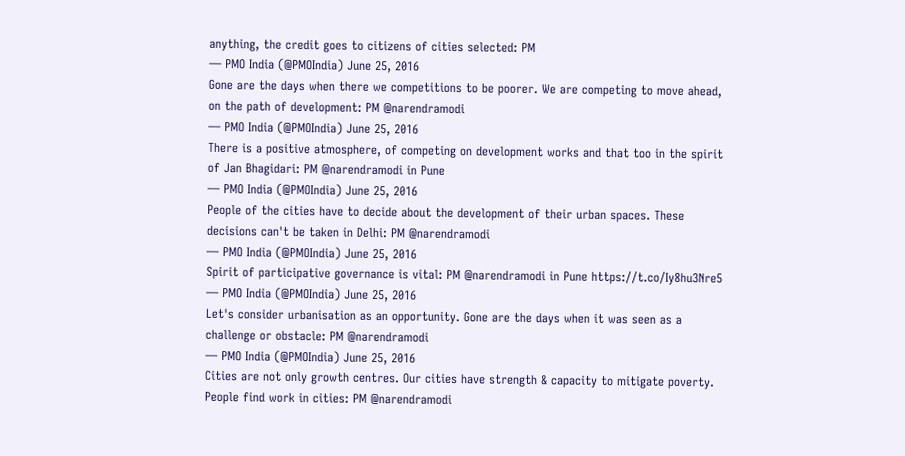anything, the credit goes to citizens of cities selected: PM
— PMO India (@PMOIndia) June 25, 2016
Gone are the days when there we competitions to be poorer. We are competing to move ahead, on the path of development: PM @narendramodi
— PMO India (@PMOIndia) June 25, 2016
There is a positive atmosphere, of competing on development works and that too in the spirit of Jan Bhagidari: PM @narendramodi in Pune
— PMO India (@PMOIndia) June 25, 2016
People of the cities have to decide about the development of their urban spaces. These decisions can't be taken in Delhi: PM @narendramodi
— PMO India (@PMOIndia) June 25, 2016
Spirit of participative governance is vital: PM @narendramodi in Pune https://t.co/Iy8hu3Nre5
— PMO India (@PMOIndia) June 25, 2016
Let's consider urbanisation as an opportunity. Gone are the days when it was seen as a challenge or obstacle: PM @narendramodi
— PMO India (@PMOIndia) June 25, 2016
Cities are not only growth centres. Our cities have strength & capacity to mitigate poverty. People find work in cities: PM @narendramodi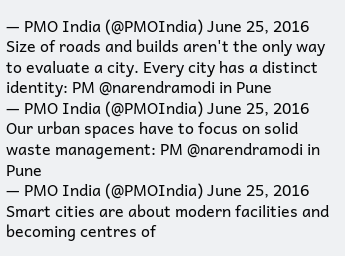— PMO India (@PMOIndia) June 25, 2016
Size of roads and builds aren't the only way to evaluate a city. Every city has a distinct identity: PM @narendramodi in Pune
— PMO India (@PMOIndia) June 25, 2016
Our urban spaces have to focus on solid waste management: PM @narendramodi in Pune
— PMO India (@PMOIndia) June 25, 2016
Smart cities are about modern facilities and becoming centres of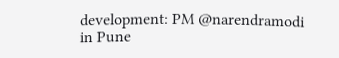development: PM @narendramodi in Pune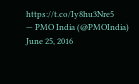https://t.co/Iy8hu3Nre5
— PMO India (@PMOIndia) June 25, 2016